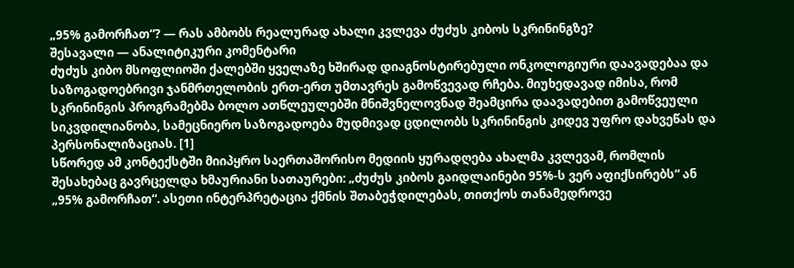„95% გამორჩათ“? — რას ამბობს რეალურად ახალი კვლევა ძუძუს კიბოს სკრინინგზე?
შესავალი — ანალიტიკური კომენტარი
ძუძუს კიბო მსოფლიოში ქალებში ყველაზე ხშირად დიაგნოსტირებული ონკოლოგიური დაავადებაა და საზოგადოებრივი ჯანმრთელობის ერთ-ერთ უმთავრეს გამოწვევად რჩება. მიუხედავად იმისა, რომ სკრინინგის პროგრამებმა ბოლო ათწლეულებში მნიშვნელოვნად შეამცირა დაავადებით გამოწვეული სიკვდილიანობა, სამეცნიერო საზოგადოება მუდმივად ცდილობს სკრინინგის კიდევ უფრო დახვეწას და პერსონალიზაციას. [1]
სწორედ ამ კონტექსტში მიიპყრო საერთაშორისო მედიის ყურადღება ახალმა კვლევამ, რომლის შესახებაც გავრცელდა ხმაურიანი სათაურები: „ძუძუს კიბოს გაიდლაინები 95%-ს ვერ აფიქსირებს“ ან „95% გამორჩათ“. ასეთი ინტერპრეტაცია ქმნის შთაბეჭდილებას, თითქოს თანამედროვე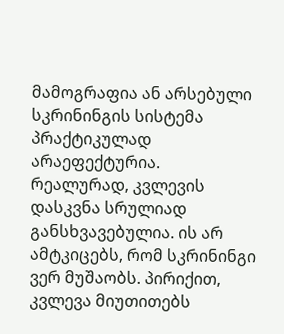მამოგრაფია ან არსებული სკრინინგის სისტემა პრაქტიკულად არაეფექტურია.
რეალურად, კვლევის დასკვნა სრულიად განსხვავებულია. ის არ ამტკიცებს, რომ სკრინინგი ვერ მუშაობს. პირიქით, კვლევა მიუთითებს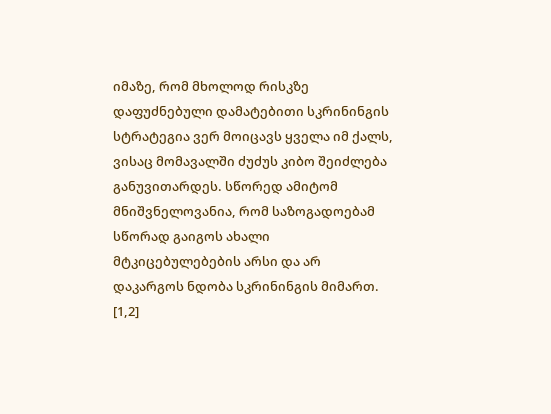იმაზე, რომ მხოლოდ რისკზე დაფუძნებული დამატებითი სკრინინგის სტრატეგია ვერ მოიცავს ყველა იმ ქალს, ვისაც მომავალში ძუძუს კიბო შეიძლება განუვითარდეს. სწორედ ამიტომ მნიშვნელოვანია, რომ საზოგადოებამ სწორად გაიგოს ახალი მტკიცებულებების არსი და არ დაკარგოს ნდობა სკრინინგის მიმართ. [1,2]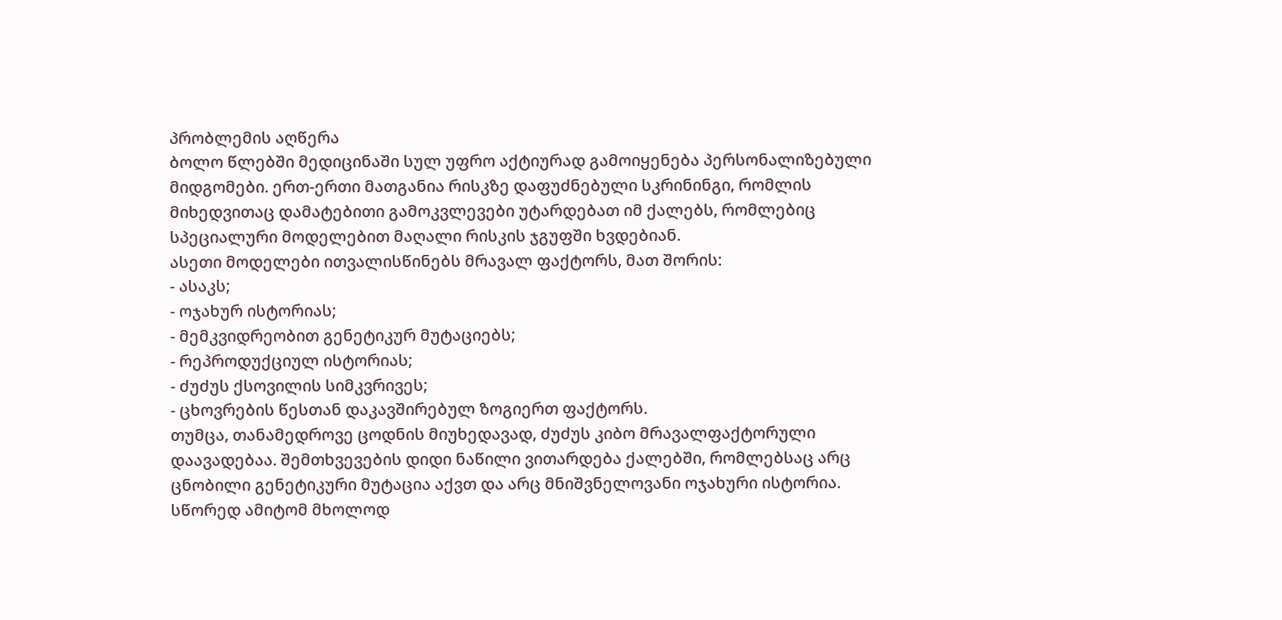პრობლემის აღწერა
ბოლო წლებში მედიცინაში სულ უფრო აქტიურად გამოიყენება პერსონალიზებული მიდგომები. ერთ-ერთი მათგანია რისკზე დაფუძნებული სკრინინგი, რომლის მიხედვითაც დამატებითი გამოკვლევები უტარდებათ იმ ქალებს, რომლებიც სპეციალური მოდელებით მაღალი რისკის ჯგუფში ხვდებიან.
ასეთი მოდელები ითვალისწინებს მრავალ ფაქტორს, მათ შორის:
- ასაკს;
- ოჯახურ ისტორიას;
- მემკვიდრეობით გენეტიკურ მუტაციებს;
- რეპროდუქციულ ისტორიას;
- ძუძუს ქსოვილის სიმკვრივეს;
- ცხოვრების წესთან დაკავშირებულ ზოგიერთ ფაქტორს.
თუმცა, თანამედროვე ცოდნის მიუხედავად, ძუძუს კიბო მრავალფაქტორული დაავადებაა. შემთხვევების დიდი ნაწილი ვითარდება ქალებში, რომლებსაც არც ცნობილი გენეტიკური მუტაცია აქვთ და არც მნიშვნელოვანი ოჯახური ისტორია. სწორედ ამიტომ მხოლოდ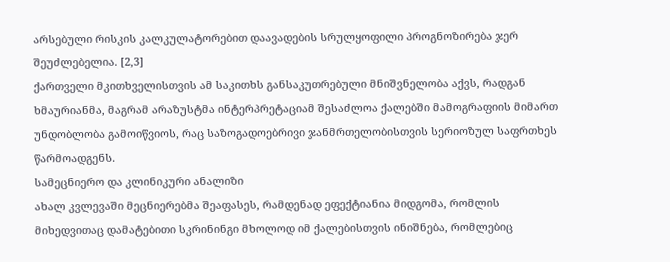არსებული რისკის კალკულატორებით დაავადების სრულყოფილი პროგნოზირება ჯერ შეუძლებელია. [2,3]
ქართველი მკითხველისთვის ამ საკითხს განსაკუთრებული მნიშვნელობა აქვს, რადგან ხმაურიანმა, მაგრამ არაზუსტმა ინტერპრეტაციამ შესაძლოა ქალებში მამოგრაფიის მიმართ უნდობლობა გამოიწვიოს, რაც საზოგადოებრივი ჯანმრთელობისთვის სერიოზულ საფრთხეს წარმოადგენს.
სამეცნიერო და კლინიკური ანალიზი
ახალ კვლევაში მეცნიერებმა შეაფასეს, რამდენად ეფექტიანია მიდგომა, რომლის მიხედვითაც დამატებითი სკრინინგი მხოლოდ იმ ქალებისთვის ინიშნება, რომლებიც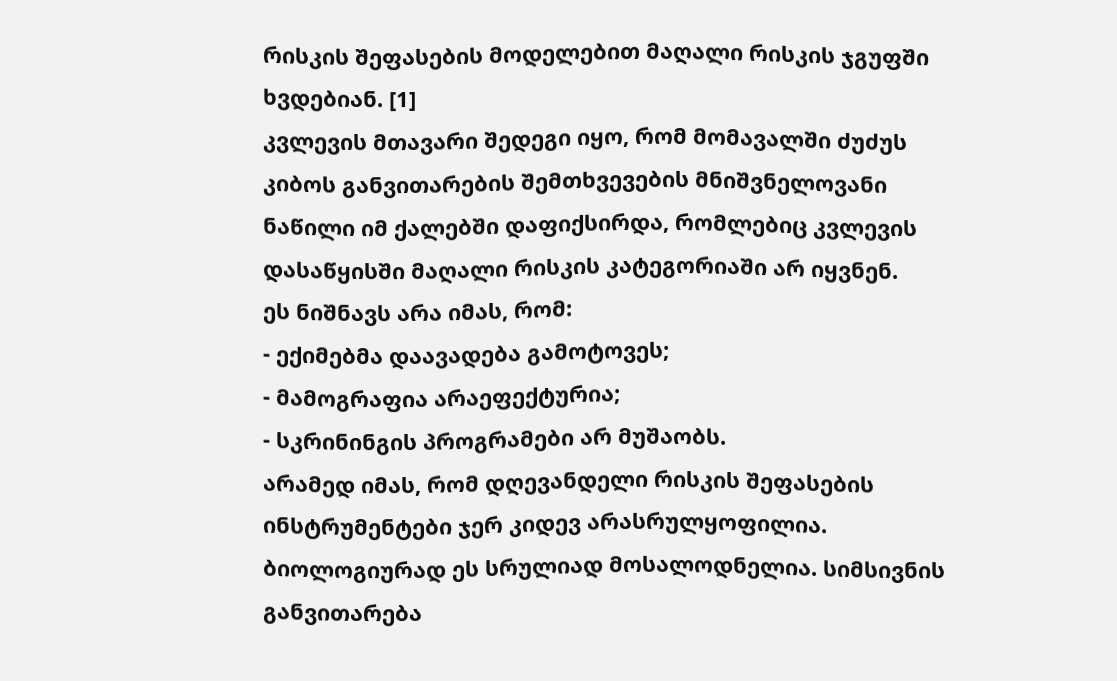რისკის შეფასების მოდელებით მაღალი რისკის ჯგუფში ხვდებიან. [1]
კვლევის მთავარი შედეგი იყო, რომ მომავალში ძუძუს კიბოს განვითარების შემთხვევების მნიშვნელოვანი ნაწილი იმ ქალებში დაფიქსირდა, რომლებიც კვლევის დასაწყისში მაღალი რისკის კატეგორიაში არ იყვნენ.
ეს ნიშნავს არა იმას, რომ:
- ექიმებმა დაავადება გამოტოვეს;
- მამოგრაფია არაეფექტურია;
- სკრინინგის პროგრამები არ მუშაობს.
არამედ იმას, რომ დღევანდელი რისკის შეფასების ინსტრუმენტები ჯერ კიდევ არასრულყოფილია.
ბიოლოგიურად ეს სრულიად მოსალოდნელია. სიმსივნის განვითარება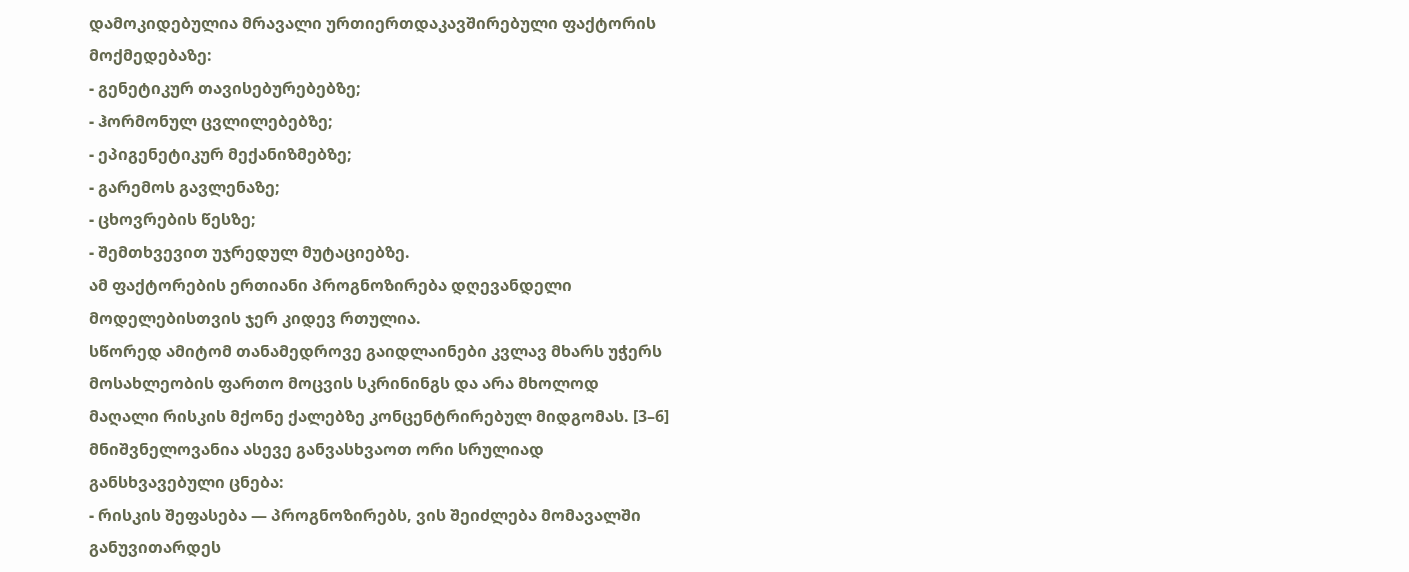დამოკიდებულია მრავალი ურთიერთდაკავშირებული ფაქტორის მოქმედებაზე:
- გენეტიკურ თავისებურებებზე;
- ჰორმონულ ცვლილებებზე;
- ეპიგენეტიკურ მექანიზმებზე;
- გარემოს გავლენაზე;
- ცხოვრების წესზე;
- შემთხვევით უჯრედულ მუტაციებზე.
ამ ფაქტორების ერთიანი პროგნოზირება დღევანდელი მოდელებისთვის ჯერ კიდევ რთულია.
სწორედ ამიტომ თანამედროვე გაიდლაინები კვლავ მხარს უჭერს მოსახლეობის ფართო მოცვის სკრინინგს და არა მხოლოდ მაღალი რისკის მქონე ქალებზე კონცენტრირებულ მიდგომას. [3–6]
მნიშვნელოვანია ასევე განვასხვაოთ ორი სრულიად განსხვავებული ცნება:
- რისკის შეფასება — პროგნოზირებს, ვის შეიძლება მომავალში განუვითარდეს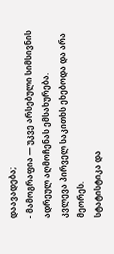დაავადება;
- მამოგრაფია — უკვე არსებული სიმსივნის ადრეულ აღმოჩენას ემსახურება.
კვლევა პირველ საკითხს ეხებოდა და არა მეორეს.
სტატისტიკა და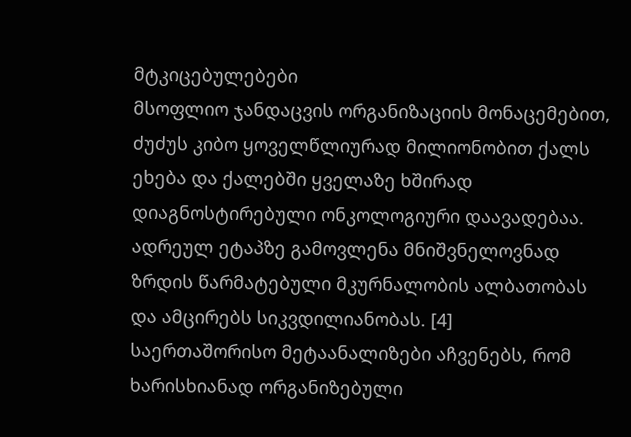მტკიცებულებები
მსოფლიო ჯანდაცვის ორგანიზაციის მონაცემებით, ძუძუს კიბო ყოველწლიურად მილიონობით ქალს ეხება და ქალებში ყველაზე ხშირად დიაგნოსტირებული ონკოლოგიური დაავადებაა. ადრეულ ეტაპზე გამოვლენა მნიშვნელოვნად ზრდის წარმატებული მკურნალობის ალბათობას და ამცირებს სიკვდილიანობას. [4]
საერთაშორისო მეტაანალიზები აჩვენებს, რომ ხარისხიანად ორგანიზებული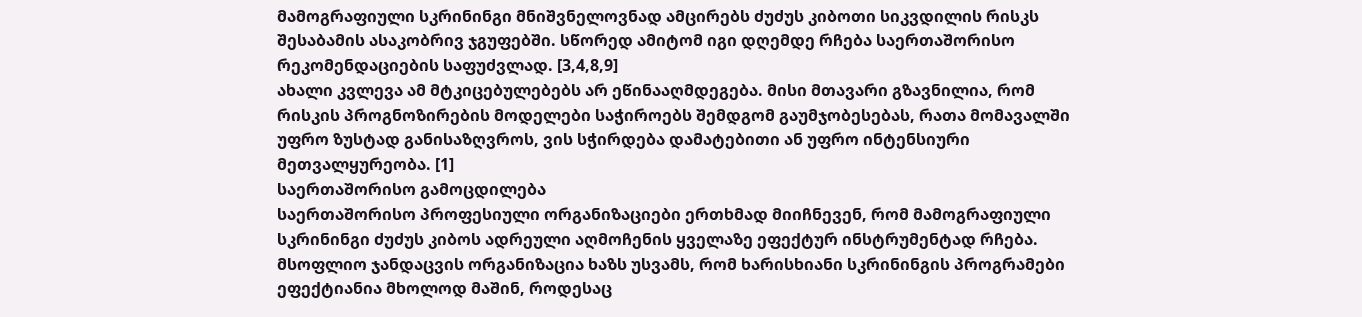მამოგრაფიული სკრინინგი მნიშვნელოვნად ამცირებს ძუძუს კიბოთი სიკვდილის რისკს შესაბამის ასაკობრივ ჯგუფებში. სწორედ ამიტომ იგი დღემდე რჩება საერთაშორისო რეკომენდაციების საფუძვლად. [3,4,8,9]
ახალი კვლევა ამ მტკიცებულებებს არ ეწინააღმდეგება. მისი მთავარი გზავნილია, რომ რისკის პროგნოზირების მოდელები საჭიროებს შემდგომ გაუმჯობესებას, რათა მომავალში უფრო ზუსტად განისაზღვროს, ვის სჭირდება დამატებითი ან უფრო ინტენსიური მეთვალყურეობა. [1]
საერთაშორისო გამოცდილება
საერთაშორისო პროფესიული ორგანიზაციები ერთხმად მიიჩნევენ, რომ მამოგრაფიული სკრინინგი ძუძუს კიბოს ადრეული აღმოჩენის ყველაზე ეფექტურ ინსტრუმენტად რჩება.
მსოფლიო ჯანდაცვის ორგანიზაცია ხაზს უსვამს, რომ ხარისხიანი სკრინინგის პროგრამები ეფექტიანია მხოლოდ მაშინ, როდესაც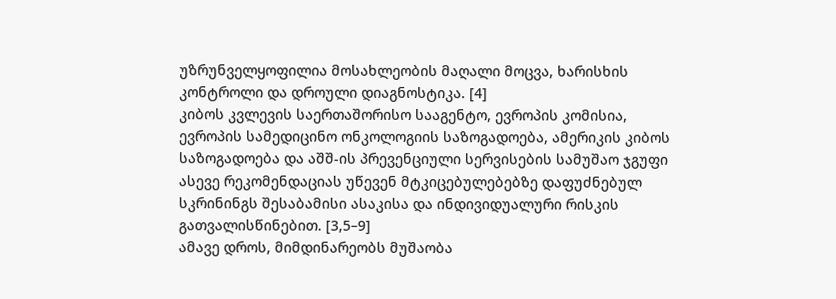უზრუნველყოფილია მოსახლეობის მაღალი მოცვა, ხარისხის კონტროლი და დროული დიაგნოსტიკა. [4]
კიბოს კვლევის საერთაშორისო სააგენტო, ევროპის კომისია, ევროპის სამედიცინო ონკოლოგიის საზოგადოება, ამერიკის კიბოს საზოგადოება და აშშ-ის პრევენციული სერვისების სამუშაო ჯგუფი ასევე რეკომენდაციას უწევენ მტკიცებულებებზე დაფუძნებულ სკრინინგს შესაბამისი ასაკისა და ინდივიდუალური რისკის გათვალისწინებით. [3,5–9]
ამავე დროს, მიმდინარეობს მუშაობა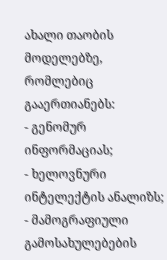ახალი თაობის მოდელებზე, რომლებიც გააერთიანებს:
- გენომურ ინფორმაციას;
- ხელოვნური ინტელექტის ანალიზს;
- მამოგრაფიული გამოსახულებების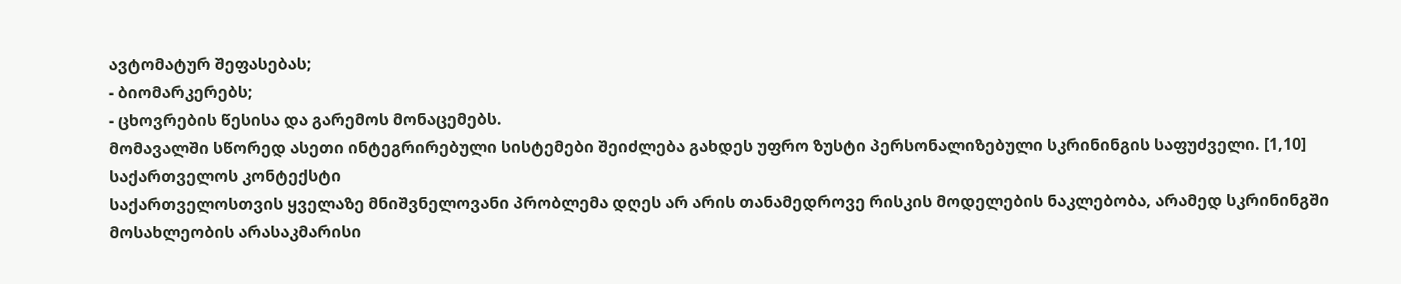ავტომატურ შეფასებას;
- ბიომარკერებს;
- ცხოვრების წესისა და გარემოს მონაცემებს.
მომავალში სწორედ ასეთი ინტეგრირებული სისტემები შეიძლება გახდეს უფრო ზუსტი პერსონალიზებული სკრინინგის საფუძველი. [1,10]
საქართველოს კონტექსტი
საქართველოსთვის ყველაზე მნიშვნელოვანი პრობლემა დღეს არ არის თანამედროვე რისკის მოდელების ნაკლებობა, არამედ სკრინინგში მოსახლეობის არასაკმარისი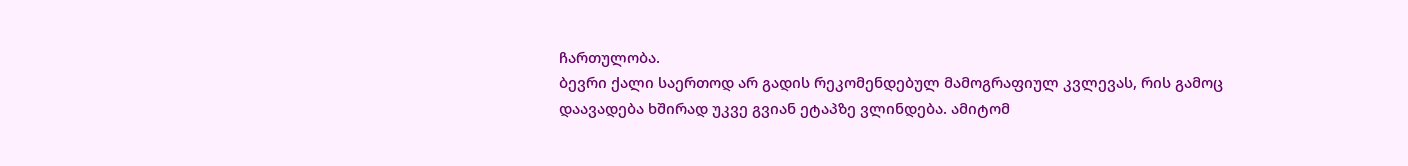ჩართულობა.
ბევრი ქალი საერთოდ არ გადის რეკომენდებულ მამოგრაფიულ კვლევას, რის გამოც დაავადება ხშირად უკვე გვიან ეტაპზე ვლინდება. ამიტომ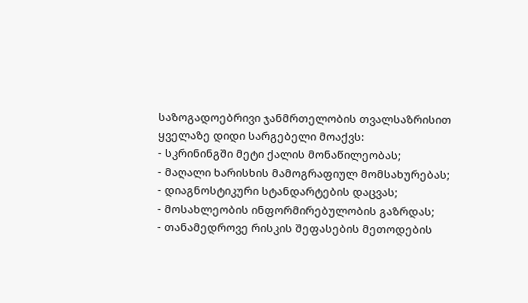საზოგადოებრივი ჯანმრთელობის თვალსაზრისით ყველაზე დიდი სარგებელი მოაქვს:
- სკრინინგში მეტი ქალის მონაწილეობას;
- მაღალი ხარისხის მამოგრაფიულ მომსახურებას;
- დიაგნოსტიკური სტანდარტების დაცვას;
- მოსახლეობის ინფორმირებულობის გაზრდას;
- თანამედროვე რისკის შეფასების მეთოდების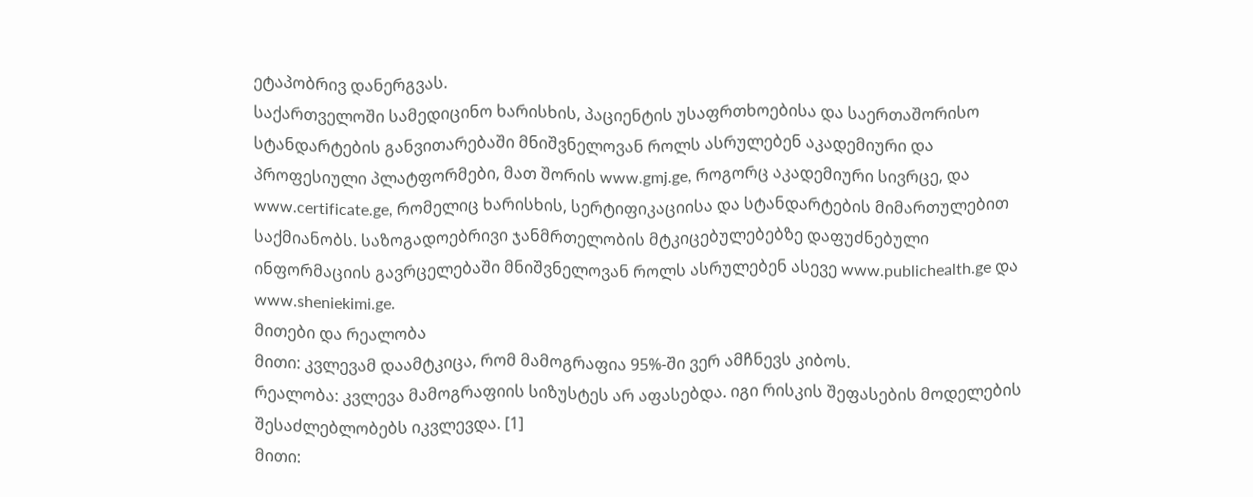ეტაპობრივ დანერგვას.
საქართველოში სამედიცინო ხარისხის, პაციენტის უსაფრთხოებისა და საერთაშორისო სტანდარტების განვითარებაში მნიშვნელოვან როლს ასრულებენ აკადემიური და პროფესიული პლატფორმები, მათ შორის www.gmj.ge, როგორც აკადემიური სივრცე, და www.certificate.ge, რომელიც ხარისხის, სერტიფიკაციისა და სტანდარტების მიმართულებით საქმიანობს. საზოგადოებრივი ჯანმრთელობის მტკიცებულებებზე დაფუძნებული ინფორმაციის გავრცელებაში მნიშვნელოვან როლს ასრულებენ ასევე www.publichealth.ge და www.sheniekimi.ge.
მითები და რეალობა
მითი: კვლევამ დაამტკიცა, რომ მამოგრაფია 95%-ში ვერ ამჩნევს კიბოს.
რეალობა: კვლევა მამოგრაფიის სიზუსტეს არ აფასებდა. იგი რისკის შეფასების მოდელების შესაძლებლობებს იკვლევდა. [1]
მითი: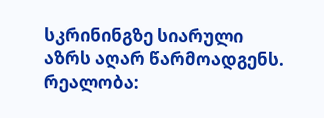სკრინინგზე სიარული აზრს აღარ წარმოადგენს.
რეალობა: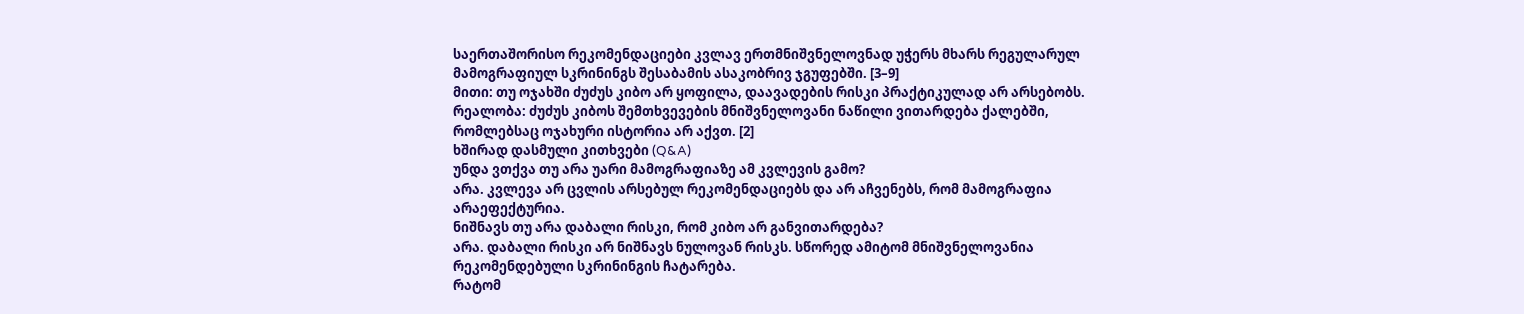საერთაშორისო რეკომენდაციები კვლავ ერთმნიშვნელოვნად უჭერს მხარს რეგულარულ მამოგრაფიულ სკრინინგს შესაბამის ასაკობრივ ჯგუფებში. [3–9]
მითი: თუ ოჯახში ძუძუს კიბო არ ყოფილა, დაავადების რისკი პრაქტიკულად არ არსებობს.
რეალობა: ძუძუს კიბოს შემთხვევების მნიშვნელოვანი ნაწილი ვითარდება ქალებში, რომლებსაც ოჯახური ისტორია არ აქვთ. [2]
ხშირად დასმული კითხვები (Q&A)
უნდა ვთქვა თუ არა უარი მამოგრაფიაზე ამ კვლევის გამო?
არა. კვლევა არ ცვლის არსებულ რეკომენდაციებს და არ აჩვენებს, რომ მამოგრაფია არაეფექტურია.
ნიშნავს თუ არა დაბალი რისკი, რომ კიბო არ განვითარდება?
არა. დაბალი რისკი არ ნიშნავს ნულოვან რისკს. სწორედ ამიტომ მნიშვნელოვანია რეკომენდებული სკრინინგის ჩატარება.
რატომ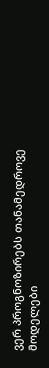ვერ პროგნოზირებს თანამედროვე მოდელები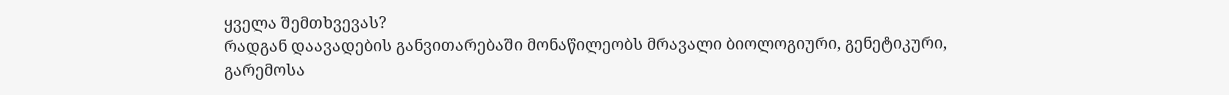ყველა შემთხვევას?
რადგან დაავადების განვითარებაში მონაწილეობს მრავალი ბიოლოგიური, გენეტიკური, გარემოსა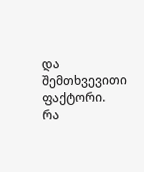და შემთხვევითი ფაქტორი.
რა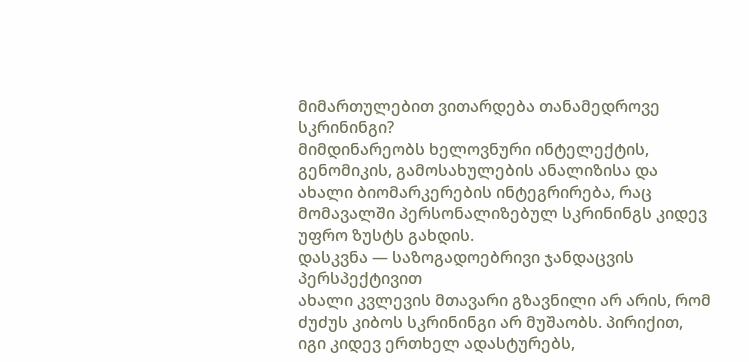მიმართულებით ვითარდება თანამედროვე სკრინინგი?
მიმდინარეობს ხელოვნური ინტელექტის, გენომიკის, გამოსახულების ანალიზისა და ახალი ბიომარკერების ინტეგრირება, რაც მომავალში პერსონალიზებულ სკრინინგს კიდევ უფრო ზუსტს გახდის.
დასკვნა — საზოგადოებრივი ჯანდაცვის პერსპექტივით
ახალი კვლევის მთავარი გზავნილი არ არის, რომ ძუძუს კიბოს სკრინინგი არ მუშაობს. პირიქით, იგი კიდევ ერთხელ ადასტურებს,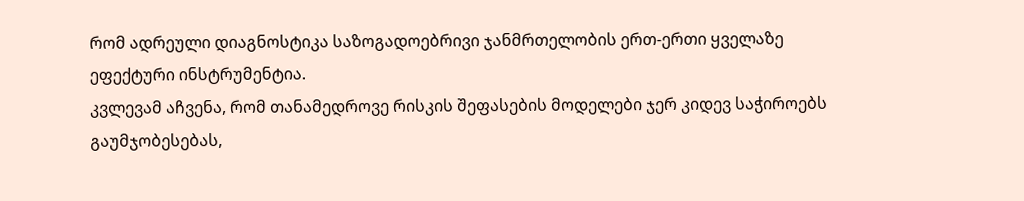რომ ადრეული დიაგნოსტიკა საზოგადოებრივი ჯანმრთელობის ერთ-ერთი ყველაზე ეფექტური ინსტრუმენტია.
კვლევამ აჩვენა, რომ თანამედროვე რისკის შეფასების მოდელები ჯერ კიდევ საჭიროებს გაუმჯობესებას,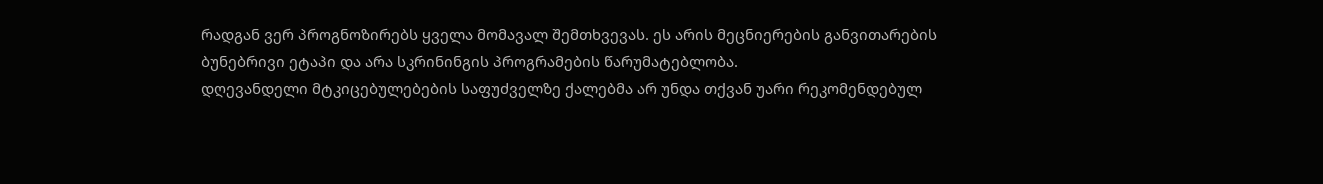რადგან ვერ პროგნოზირებს ყველა მომავალ შემთხვევას. ეს არის მეცნიერების განვითარების ბუნებრივი ეტაპი და არა სკრინინგის პროგრამების წარუმატებლობა.
დღევანდელი მტკიცებულებების საფუძველზე ქალებმა არ უნდა თქვან უარი რეკომენდებულ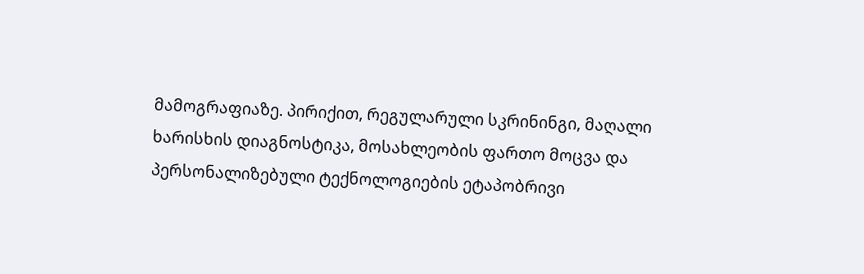მამოგრაფიაზე. პირიქით, რეგულარული სკრინინგი, მაღალი ხარისხის დიაგნოსტიკა, მოსახლეობის ფართო მოცვა და პერსონალიზებული ტექნოლოგიების ეტაპობრივი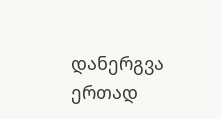დანერგვა ერთად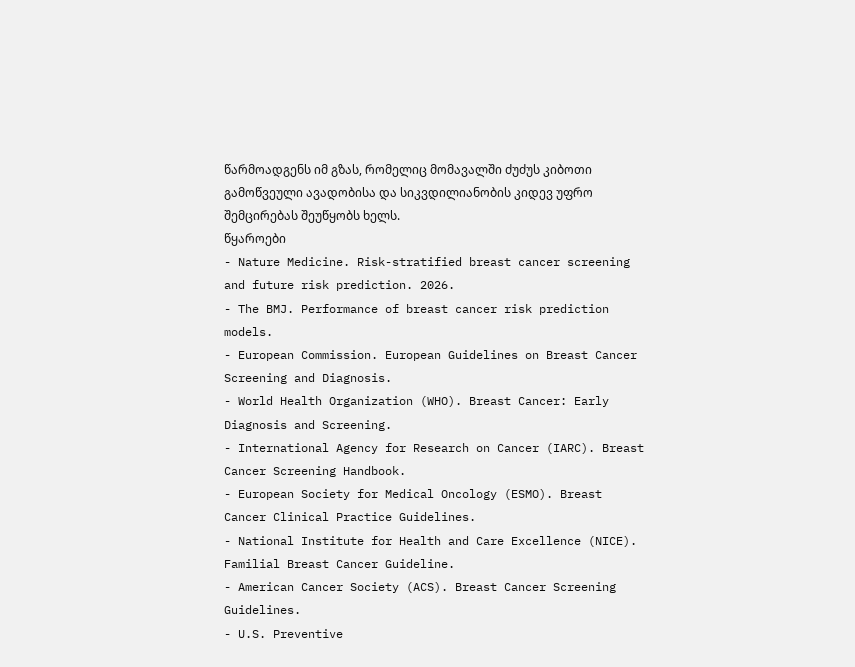წარმოადგენს იმ გზას, რომელიც მომავალში ძუძუს კიბოთი გამოწვეული ავადობისა და სიკვდილიანობის კიდევ უფრო შემცირებას შეუწყობს ხელს.
წყაროები
- Nature Medicine. Risk-stratified breast cancer screening and future risk prediction. 2026.
- The BMJ. Performance of breast cancer risk prediction models.
- European Commission. European Guidelines on Breast Cancer Screening and Diagnosis.
- World Health Organization (WHO). Breast Cancer: Early Diagnosis and Screening.
- International Agency for Research on Cancer (IARC). Breast Cancer Screening Handbook.
- European Society for Medical Oncology (ESMO). Breast Cancer Clinical Practice Guidelines.
- National Institute for Health and Care Excellence (NICE). Familial Breast Cancer Guideline.
- American Cancer Society (ACS). Breast Cancer Screening Guidelines.
- U.S. Preventive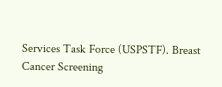Services Task Force (USPSTF). Breast Cancer Screening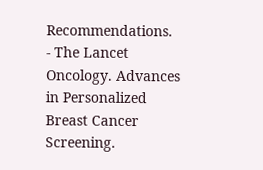Recommendations.
- The Lancet Oncology. Advances in Personalized Breast Cancer Screening.